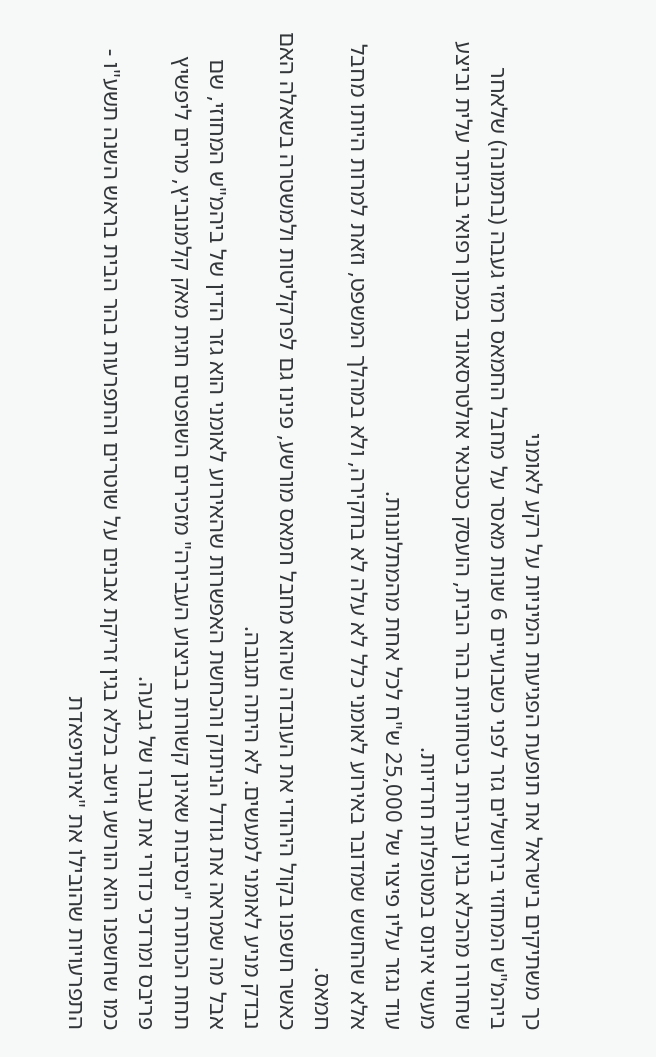כך משתיקים בישראל את תופעת הפגיעות המיניות על רקע לאומני
ביהמ"ש המחוזי בירושלים גזר לפני כשבועיים 6 שנות מאסר על מחבל החמאס רמזי געבה (בתמונה) שלאחר שחרורו מהכלא בגין עבירות ביטחוניות בהר הבית, הועסק כטכנאי אולטרסאונד במכון רפואי בביתר עלית וביצע מעשי אינוס במטופלות חרדיות.
עוד נגזר עליו פיצוי של 25,000 ש"ח לכל אחת מהמתלוננות.
אלא שהחשש שמדובר באירוע לאומני כלל לא עלה לא בחקירה, ולא במהלך המשפט, וזאת למרות היותו מחבל חמאס.
כאשר חשפנו בקול היהודי את העובדה שהוא מחבל חמאס מורשע, פנינו גם לפרקליטות ולמשטרה בשאלה האם נבדק מניע לאומני למעשים. לא היתה תגובה.
אבל מה שמראה את גודל הניתוק והכחשת האפשרות שהאירוע לאומני הוא גזר הדין של ביהמ"ש המחוזי, שם תחת הכותרת "נסיבות שאינן קשורות בביצוע העבירה" מזכירים השופטים חגית מאק קלמנוביץ, מרים ליפשיץ פריבס ומרדכי כדורי את עברו של גבעה.
כמו שחשפנו הוא הורשע וישב בכלא בגין זריקת אבנים על שוטרים והתפרעות בהר הבית בראש השנה תשע"ו - התפרעויות שהובילו את "אינתיפאדת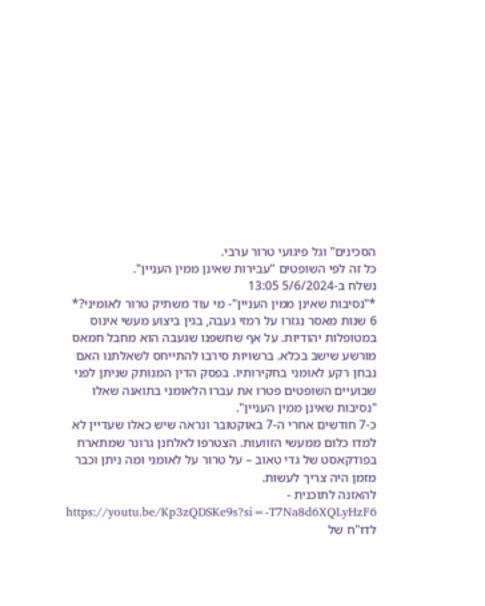הסכינים" וגל פיגועי טרור ערבי.
כל זה לפי השופטים "עבירות שאינן ממין העניין".
נשלח ב-5/6/2024 13:05
*"נסיבות שאינן ממין העניין"- מי עוד משתיק טרור לאומיני?*
6 שנות מאסר נגזרו על רמזי געבה, בגין ביצוע מעשי אינוס במטופלות יהודיות. על אף שחשפנו שגעבה הוא מחבל חמאס מורשע שישב בכלא. ברשויות סירבו להתייחס לשאלתנו האם נבחן רקע לאומני בחקירותיו. בפסק הדין המנותק שניתן לפני שבועיים השופטים פטרו את עברו הלאומני בתואנה שאלו "נסיבות שאינן ממין העניין".
כ-7 חודשים אחרי ה-7 באוקטובר ונראה שיש כאלו שעדיין לא למדו כלום ממעשי הזוועות. הצטרפו לאלחנן גרונר שמתארח בפודקאסט של גדי טאוב – על טרור על לאומני ומה ניתן וכבר מזמן היה צריך לעשות.
להאזנה לתוכנית - https://youtu.be/Kp3zQDSKe9s?si=-T7Na8d6XQLyHzF6
לדו"ח של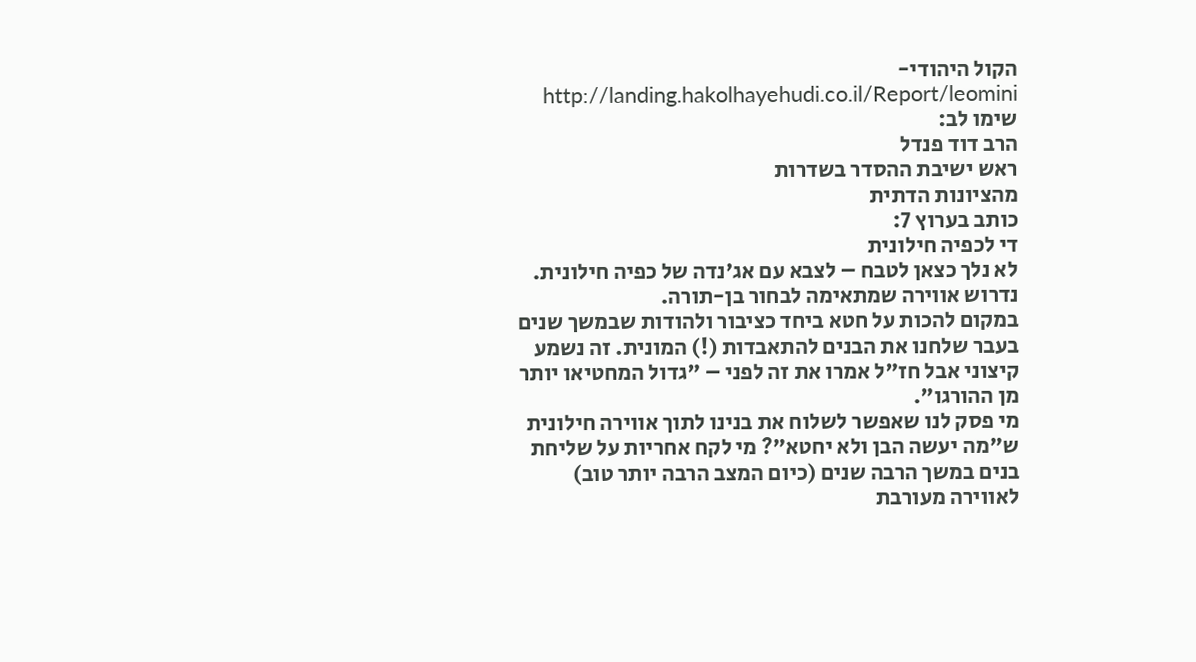הקול היהודי- http://landing.hakolhayehudi.co.il/Report/leomini
שימו לב:
הרב דוד פנדל
ראש ישיבת ההסדר בשדרות
מהציונות הדתית
כותב בערוץ 7:
די לכפיה חילונית
לא נלך כצאן לטבח – לצבא עם אג'נדה של כפיה חילונית.
נדרוש אווירה שמתאימה לבחור בן-תורה.
במקום להכות על חטא ביחד כציבור ולהודות שבמשך שנים בעבר שלחנו את הבנים להתאבדות (!) המונית. זה נשמע קיצוני אבל חז"ל אמרו את זה לפני – "גדול המחטיאו יותר מן ההורגו".
מי פסק לנו שאפשר לשלוח את בנינו לתוך אווירה חילונית ש"מה יעשה הבן ולא יחטא"? מי לקח אחריות על שליחת בנים במשך הרבה שנים (כיום המצב הרבה יותר טוב) לאווירה מעורבת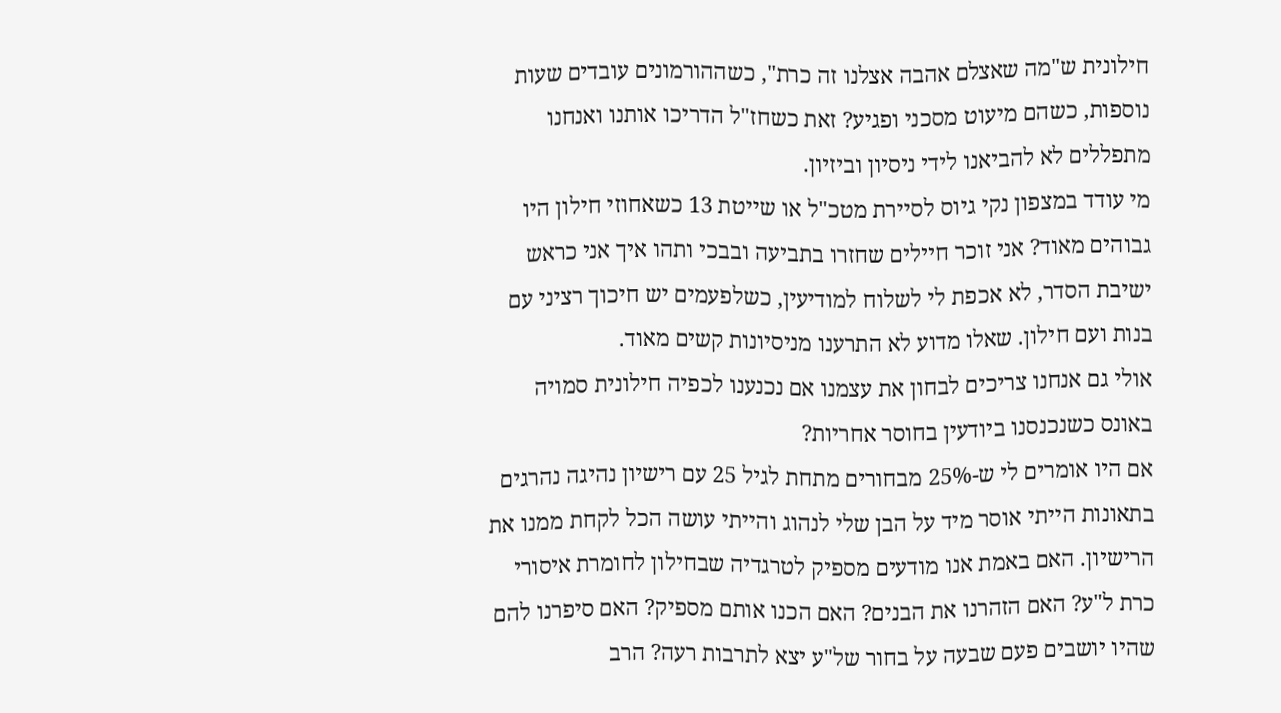חילונית ש"מה שאצלם אהבה אצלנו זה כרת", כשההורמונים עובדים שעות נוספות, כשהם מיעוט מסכני ופגיע? זאת כשחז"ל הדריכו אותנו ואנחנו מתפללים לא להביאנו לידי ניסיון וביזיון.
מי עודד במצפון נקי גיוס לסיירת מטכ"ל או שייטת 13 כשאחוזי חילון היו גבוהים מאוד? אני זוכר חיילים שחזרו בתביעה ובבכי ותהו איך אני כראש ישיבת הסדר, לא אכפת לי לשלוח למודיעין, כשלפעמים יש חיכוך רציני עם בנות ועם חילון. שאלו מדוע לא התרענו מניסיונות קשים מאוד.
אולי גם אנחנו צריכים לבחון את עצמנו אם נכנענו לכפיה חילונית סמויה באונס כשנכנסנו ביודעין בחוסר אחריות?
אם היו אומרים לי ש-25% מבחורים מתחת לגיל 25 עם רישיון נהיגה נהרגים בתאונות הייתי אוסר מיד על הבן שלי לנהוג והייתי עושה הכל לקחת ממנו את הרישיון. האם באמת אנו מודעים מספיק לטרגדיה שבחילון לחומרת איסורי כרת ל"ע? האם הזהרנו את הבנים? האם הכנו אותם מספיק? האם סיפרנו להם שהיו יושבים פעם שבעה על בחור של"ע יצא לתרבות רעה? הרב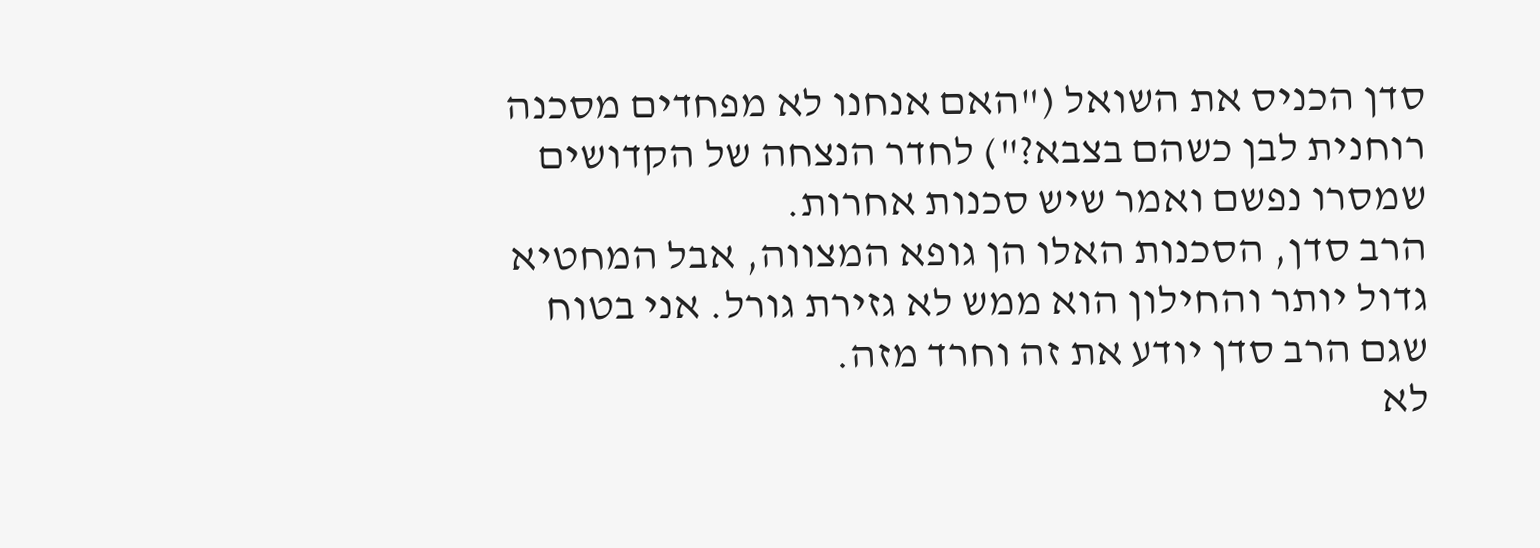סדן הכניס את השואל ("האם אנחנו לא מפחדים מסכנה רוחנית לבן כשהם בצבא?") לחדר הנצחה של הקדושים שמסרו נפשם ואמר שיש סכנות אחרות.
הרב סדן, הסכנות האלו הן גופא המצווה, אבל המחטיא גדול יותר והחילון הוא ממש לא גזירת גורל. אני בטוח שגם הרב סדן יודע את זה וחרד מזה.
לא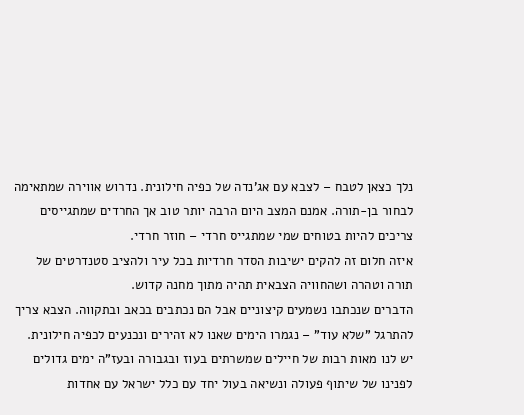נלך כצאן לטבח – לצבא עם אג'נדה של כפיה חילונית. נדרוש אווירה שמתאימה לבחור בן-תורה. אמנם המצב היום הרבה יותר טוב אך החרדים שמתגייסים צריכים להיות בטוחים שמי שמתגייס חרדי – חוזר חרדי.
איזה חלום זה להקים ישיבות הסדר חרדיות בכל עיר ולהציב סטנדרטים של תורה וטהרה ושהחוויה הצבאית תהיה מתוך מחנה קדוש.
הדברים שנכתבו נשמעים קיצוניים אבל הם נכתבים בכאב ובתקווה. הצבא צריך להתרגל "שלא עוד" – נגמרו הימים שאנו לא זהירים ונכנעים לכפיה חילונית. יש לנו מאות רבות של חיילים שמשרתים בעוז ובגבורה ובעז"ה ימים גדולים לפנינו של שיתוף פעולה ונשיאה בעול יחד עם כלל ישראל עם אחדות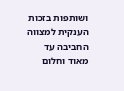ושותפות בזכות הענקית למצווה החביבה עד מאוד וחלום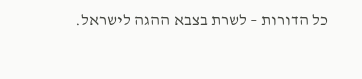כל הדורות – לשרת בצבא ההגה לישראל.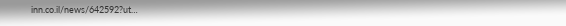inn.co.il/news/642592?ut…